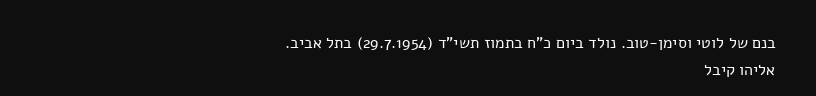בנם של לוטי וסימן-טוב. נולד ביום כ"ח בתמוז תשי"ד (29.7.1954) בתל אביב.
אליהו קיבל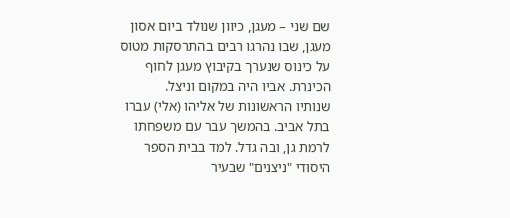שם שני – מעגן, כיוון שנולד ביום אסון מעגן, שבו נהרגו רבים בהתרסקות מטוס על כינוס שנערך בקיבוץ מעגן לחוף הכינרת. אביו היה במקום וניצל.
שנותיו הראשונות של אליהו (אלי) עברו בתל אביב. בהמשך עבר עם משפחתו לרמת גן, ובה גדל. למד בבית הספר היסודי "ניצנים" שבעיר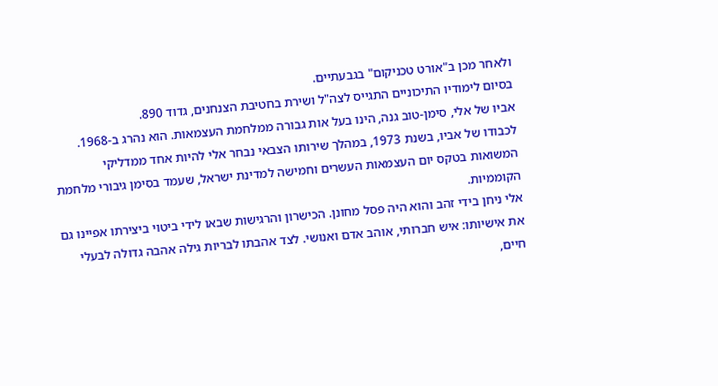ולאחר מכן ב"אורט טכניקום" בגבעתיים.
בסיום לימודיו התיכוניים התגייס לצה"ל ושירת בחטיבת הצנחנים, גדוד 890.
אביו של אלי, סימן-טוב גנה, הינו בעל אות גבורה ממלחמת העצמאות. הוא נהרג ב-1968. לכבודו של אביו, בשנת 1973, במהלך שירותו הצבאי נבחר אלי להיות אחד ממדליקי המשואות בטקס יום העצמאות העשרים וחמישה למדינת ישראל, שעמד בסימן גיבורי מלחמת הקוממיות.
אלי ניחן בידי זהב והוא היה פסל מחונן. הכישרון והרגישות שבאו לידי ביטוי ביצירתו אפיינו גם את אישיותו: איש חברותי, אוהב אדם ואנושי. לצד אהבתו לבריות גילה אהבה גדולה לבעלי חיים,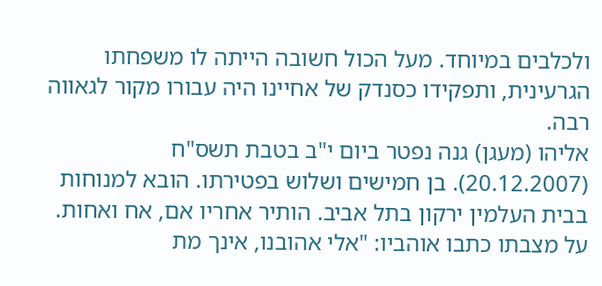ולכלבים במיוחד. מעל הכול חשובה הייתה לו משפחתו הגרעינית, ותפקידו כסנדק של אחיינו היה עבורו מקור לגאווה רבה.
אליהו (מעגן) גנה נפטר ביום י"ב בטבת תשס"ח (20.12.2007). בן חמישים ושלוש בפטירתו. הובא למנוחות בבית העלמין ירקון בתל אביב. הותיר אחריו אם, אח ואחות.
על מצבתו כתבו אוהביו: "אלי אהובנו, אינך מת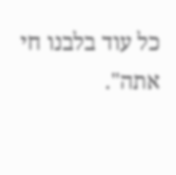כל עוד בלבנו חי אתה".